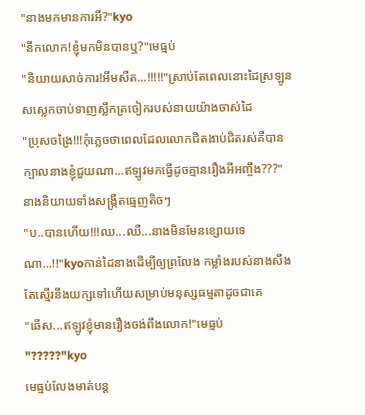"នាងមកមានការអី?"kyo
"នឹកលោក!ខ្ញុំមកមិនបានឬ?"មេធ្មប់
"និយាយសាច់ការ!អឹមសឺត...!!!!!"ស្រាប់តែពេលនោះដៃស្រឡូនសស្លេកចាប់ទាញស្លឹកត្រចៀករបស់នាយយ៉ាងចាស់ដៃ
"ប្រុសចង្រៃ!!!កុំភ្លេចថាពេលដែលលោកជិតងាប់ជិតរស់គឺបានក្បាលនាងខ្ញុំជួយណា...ឥឡូវមកធ្វើដូចគ្មានរឿងអីអញ្ចឹង???"នាងនិយាយទាំងសង្រ្កឺតធ្មេញតិចៗ
"ប..បានហើយ!!!ឈ...ឈឺ...នាងមិនមែនខ្សោយទេណា...!!"kyoកាន់ដៃនាងដើម្បីឲ្យព្រលែង កម្លាំងរបស់នាងសឹងតែស្មើរនឹងយក្សទៅហើយសម្រាប់មនុស្សធម្មតាដូចជាគេ
"ឆើស...ឥឡូវខ្ញុំមានរឿងចង់ពឹងលោក!"មេធ្មប់
"?????"kyo
មេធ្មប់លែងមាត់បន្ត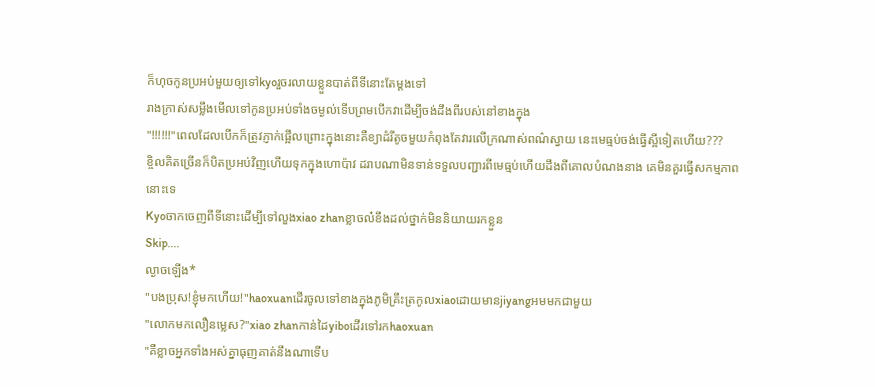ក៏ហុចកូនប្រអប់មួយឲ្យទៅkyoរួចរលាយខ្លួនបាត់ពីទីនោះតែម្ដងទៅ
រាងក្រាស់សម្លឹងមើលទៅកូនប្រអប់ទាំងចម្ងល់ទើបព្រមបើកវាដើម្បីចង់ដឹងពីរបស់នៅខាងក្នុង
"!!!!!!"ពេលដែលបើកក៏ត្រូវភ្ញាក់ផ្អើលព្រោះក្នុងនោះគឺខ្យាដំរីតូចមួយកំពុងតែវារលើក្រណាស់ពណ៌ស្វាយ នេះមេធ្មប់ចង់ធ្វើស្អីទៀតហើយ???
ខ្ចិលគិតច្រើនក៏បិតប្រអប់វិញហើយទុកក្នុងហោប៉ាវ ដរាបណាមិនទាន់ទទួលបញ្ជារពីមេធ្មប់ហើយដឹងពីគោលបំណងនាង គេមិនគួរធ្វើសកម្មភាពនោះទេ
Kyoចាកចេញពីទីនោះដើម្បីទៅលួងxiao zhanខ្លាចល៎ខឹងដល់ថ្នាក់មិននិយាយរកខ្លួន
Skip....
ល្ងាចឡើង*
"បងប្រុស!ខ្ញុំមកហើយ!"haoxuanដើរចូលទៅខាងក្នុងភូមិគ្រឹះត្រកូលxiaoដោយមានjiyangអមមកជាមួយ
"លោកមកលឿនម្លេស?"xiao zhanកាន់ដៃyiboដើរទៅរកhaoxuan
"គឺខ្លាចអ្នកទាំងអស់គ្នាធុញគាត់នឹងណាទើប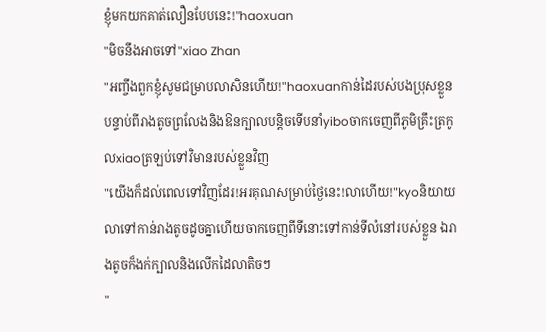ខ្ញុំមកយកគាត់លឿនបែបនេះ!"haoxuan
"មិចនឹងអាចទៅ"xiao Zhan
"អញ្ចឹងពួកខ្ញុំសូមជម្រាបលាសិនហើយ!"haoxuanកាន់ដៃរបស់បងប្រុសខ្លួនបន្ទាប់ពីរាងតូចព្រលែងនិងឱនក្បាលបន្តិចទើបនាំyiboចាកចេញពីភូមិគ្រឹះត្រកូលxiaoត្រឡប់ទៅវិមានរបស់ខ្លួនវិញ
"យើងក៏ដល់ពេលទៅវិញដែរ!អរគុណសម្រាប់ថ្ងៃនេះ!លាហើយ!"kyoនិយាយលាទៅកាន់រាងតូចដូចគ្នាហើយចាកចេញពីទីនោះទៅកាន់ទីលំនៅរបស់ខ្លួន ឯរាងតូចក៏ងក់ក្បាលនិងលើកដៃលាតិចៗ
"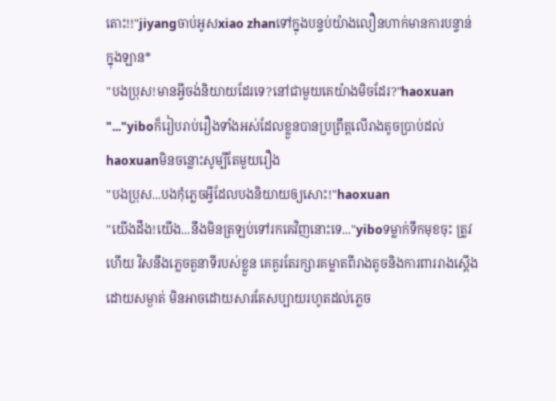តោះ!!"jiyangចាប់អូសxiao zhanទៅក្នុងបន្ទប់យ៉ាងលឿនហាក់មានការបន្ទាន់
ក្នុងឡាន*
"បងប្រុស!មានអ្វីចង់និយាយដែរទេ?នៅជាមួយគេយ៉ាងមិចដែរ?"haoxuan
"..."yiboក៏រៀបរាប់រឿងទាំងអស់ដែលខ្លួនបានប្រព្រឹត្តលើរាងតូចប្រាប់ដល់haoxuanមិនចន្លោះសូម្បីតែមួយរឿង
"បងប្រុស...បងកុំភ្លេចអ្វីដែលបងនិយាយឲ្យសោះ!"haoxuan
"យើងដឹង!យើង...នឹងមិនត្រឡប់ទៅរកគេវិញនោះទេ..."yiboទម្លាក់ទឹកមុខចុះ ត្រូវហើយ វិសនឹងភ្លេចតួនាទីរបស់ខ្លួន គេគួរតែរក្សារគម្លាតពីរាងតូចនិងការពាររាងស្ដើងដោយសម្ងាត់ មិនអាចដោយសារតែសប្បាយរហូតដល់ភ្លេច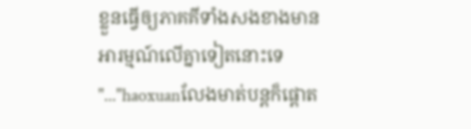ខ្លួនធ្វើឲ្យភាគគីទាំងសងខាងមានអារម្មណ៍លើគ្នាទៀតនោះទេ
"..."haoxuanលែងមាត់បន្តក៏ផ្ដោត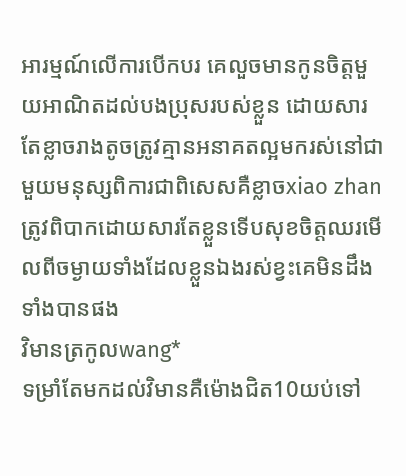អារម្មណ៍លើការបើកបរ គេលួចមានកូនចិត្តមួយអាណិតដល់បងប្រុសរបស់ខ្លួន ដោយសារតែខ្លាចរាងតូចត្រូវគ្មានអនាគតល្អមករស់នៅជាមួយមនុស្សពិការជាពិសេសគឺខ្លាចxiao zhanត្រូវពិបាកដោយសារតែខ្លួនទើបសុខចិត្តឈរមើលពីចម្ងាយទាំងដែលខ្លួនឯងរស់ខ្វះគេមិនដឹងទាំងបានផង
វិមានត្រកូលwang*
ទម្រាំតែមកដល់វិមានគឺម៉ោងជិត10យប់ទៅ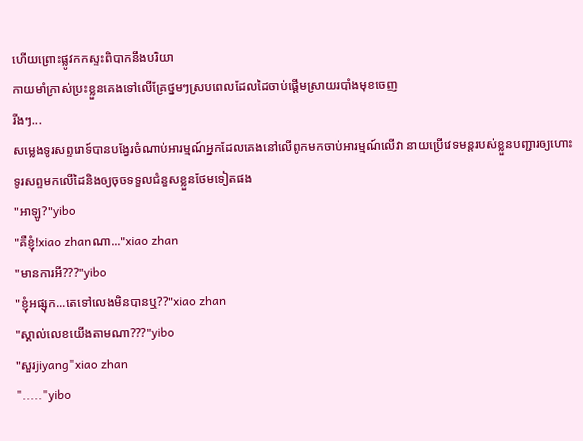ហើយព្រោះផ្លូវកកស្ទះពិបាកនឹងបរិយា
កាយមាំក្រាស់ប្រះខ្លួនគេងទៅលើគ្រែថ្នមៗស្របពេលដែលដៃចាប់ផ្ដើមស្រាយរបាំងមុខចេញ
រីងៗ...
សម្លេងទូរសព្ទរោទ៍បានបង្វែរចំណាប់អារម្មណ៍អ្នកដែលគេងនៅលើពូកមកចាប់អារម្មណ៍លើវា នាយប្រើវេទមន្តរបស់ខ្លួនបញ្ជារឲ្យហោះទូរសព្ទមកលើដៃនិងឲ្យចុចទទួលជំនួសខ្លួនថែមទៀតផង
"អាឡូ?"yibo
"គឺខ្ញុំ!xiao zhanណា..."xiao zhan
"មានការអី???"yibo
"ខ្ញុំអផ្សុក...តេទៅលេងមិនបានឬ??"xiao zhan
"ស្គាល់លេខយើងតាមណា???"yibo
"សួរjiyang"xiao zhan
"....."yibo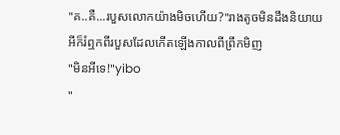"គ..គឺ...របួសលោកយ៉ាងមិចហើយ?"រាងតូចមិនដឹងនិយាយអីក៏រំឮកពីរបួសដែលកើតឡើងកាលពីព្រឹកមិញ
"មិនអីទេ!"yibo
"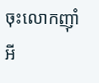ចុះលោកញ៉ាំអី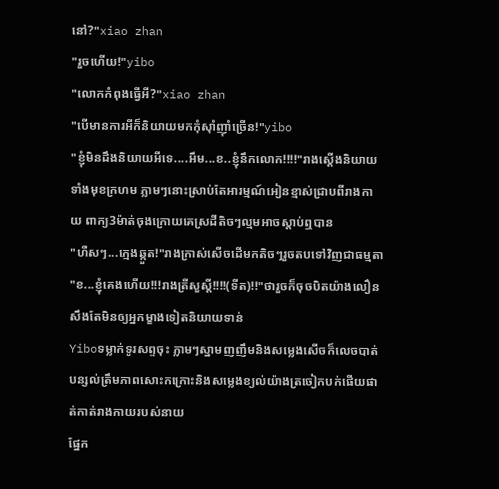នៅ?"xiao zhan
"រួចហើយ!"yibo
"លោកកំពុងធ្វើអី?"xiao zhan
"បើមានការអីក៏និយាយមកកុំស៊ាំញ៉ាំច្រើន!"yibo
"ខ្ញុំមិនដឹងនិយាយអីទេ....អឹម...ខ..ខ្ញុំនឹកលោក!!!!"រាងស្ដើងនិយាយទាំងមុខក្រហម ភ្លាមៗនោះស្រាប់តែអារម្មណ៍អៀនខ្មាស់ជ្រាបពីរាងកាយ ពាក្យ3ម៉ាត់ចុងក្រោយគេស្រដីតិចៗល្មមអាចស្ដាប់ឮបាន
"ហឺសៗ...ក្មេងឆ្កួត!"រាងក្រាស់សើចដើមកតិចៗរួចតបទៅវិញជាធម្មតា
"ខ...ខ្ញុំគេងហើយ!!!រាងត្រីសួស្ដី!!!!(ទីត)!!"ថារួចក៏ចុចបិតយ៉ាងលឿនសឹងតែមិនឲ្យអ្នកម្ខាងទៀតនិយាយទាន់
Yiboទម្លាក់ទូរសព្ទចុះ ភ្លាមៗស្នាមញញឹមនិងសម្លេងសើចក៏លេចបាត់បន្សល់ត្រឹមភាពសោះកក្រោះនិងសម្លេងខ្យល់យ៉ាងត្រចៀកបក់ផើយផាត់កាត់រាងកាយរបស់នាយ
ផ្នែក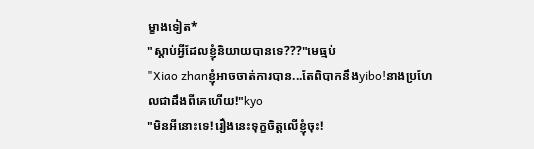ម្ខាងទៀត*
"ស្ដាប់អ្វីដែលខ្ញុំនិយាយបានទេ???"មេធ្មប់
"Xiao zhanខ្ញុំអាចចាត់ការបាន...តែពិបាកនឹងyibo!នាងប្រហែលជាដឹងពីគេហើយ!"kyo
"មិនអីនោះទេ!រឿងនេះទុក្ខចិត្តលើខ្ញុំចុះ!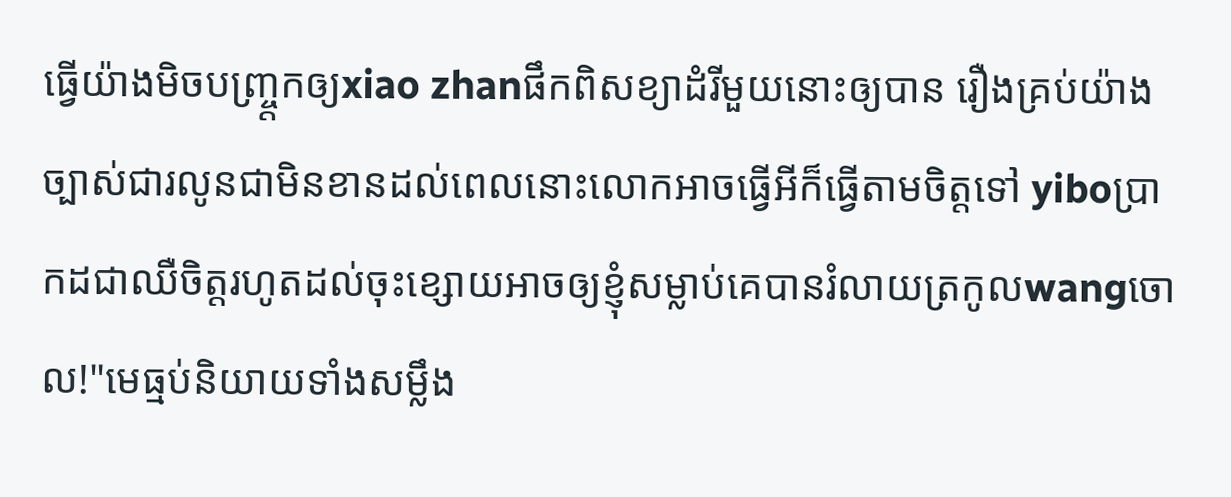ធ្វើយ៉ាងមិចបញ្ច្ត្រកឲ្យxiao zhanផឹកពិសខ្យាដំរីមួយនោះឲ្យបាន រឿងគ្រប់យ៉ាងច្បាស់ជារលូនជាមិនខានដល់ពេលនោះលោកអាចធ្វើអីក៏ធ្វើតាមចិត្តទៅ yiboប្រាកដជាឈឺចិត្តរហូតដល់ចុះខ្សោយអាចឲ្យខ្ញុំសម្លាប់គេបានរំលាយត្រកូលwangចោល!"មេធ្មប់និយាយទាំងសម្លឹង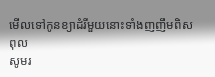មើលទៅកូនខ្យាដំរីមួយនោះទាំងញញឹមពិសពុល
សូមរ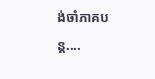ង់ចាំភាគបន្ត....